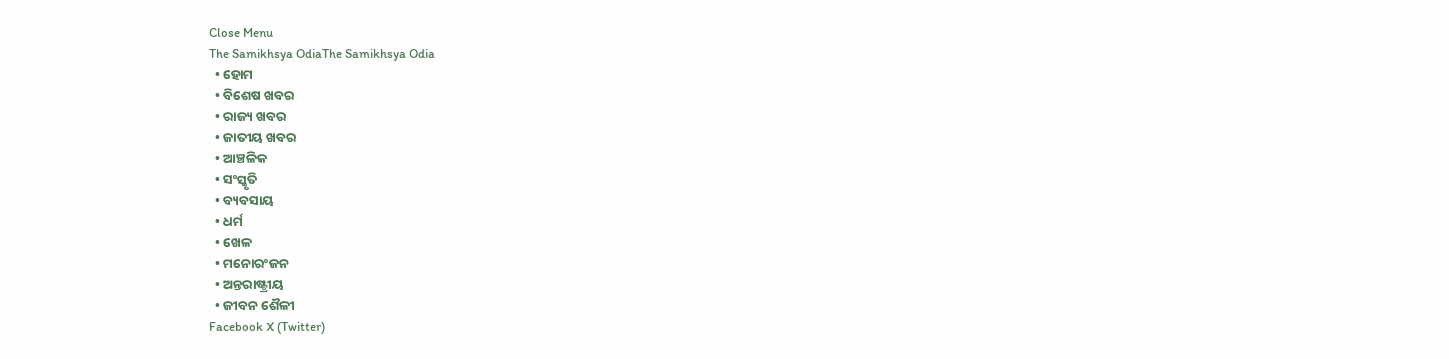Close Menu
The Samikhsya OdiaThe Samikhsya Odia
  • ହୋମ
  • ବିଶେଷ ଖବର
  • ରାଜ୍ୟ ଖବର
  • ଜାତୀୟ ଖବର
  • ଆଞ୍ଚଳିକ
  • ସଂସ୍କୃତି
  • ବ୍ୟବସାୟ
  • ଧର୍ମ
  • ଖେଳ
  • ମନୋରଂଜନ
  • ଅନ୍ତରାଷ୍ଟ୍ରୀୟ
  • ଜୀବନ ଶୈଳୀ
Facebook X (Twitter)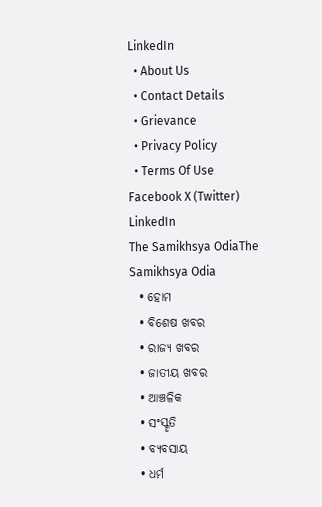LinkedIn
  • About Us
  • Contact Details
  • Grievance
  • Privacy Policy
  • Terms Of Use
Facebook X (Twitter) LinkedIn
The Samikhsya OdiaThe Samikhsya Odia
  • ହୋମ
  • ବିଶେଷ ଖବର
  • ରାଜ୍ୟ ଖବର
  • ଜାତୀୟ ଖବର
  • ଆଞ୍ଚଳିକ
  • ସଂସ୍କୃତି
  • ବ୍ୟବସାୟ
  • ଧର୍ମ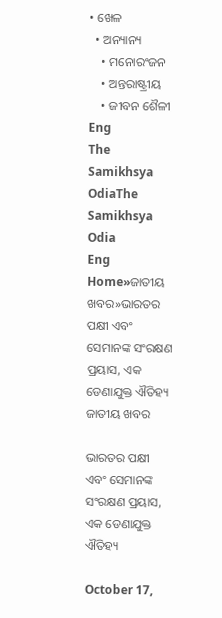• ଖେଳ
  • ଅନ୍ୟାନ୍ୟ
    • ମନୋରଂଜନ
    • ଅନ୍ତରାଷ୍ଟ୍ରୀୟ
    • ଜୀବନ ଶୈଳୀ
Eng
The Samikhsya OdiaThe Samikhsya Odia
Eng
Home»ଜାତୀୟ ଖବର»ଭାରତର ପକ୍ଷୀ ଏବଂ ସେମାନଙ୍କ ସଂରକ୍ଷଣ ପ୍ରୟାସ, ଏକ ଡେଣାଯୁକ୍ତ ଐତିହ୍ୟ
ଜାତୀୟ ଖବର

ଭାରତର ପକ୍ଷୀ ଏବଂ ସେମାନଙ୍କ ସଂରକ୍ଷଣ ପ୍ରୟାସ, ଏକ ଡେଣାଯୁକ୍ତ ଐତିହ୍ୟ

October 17,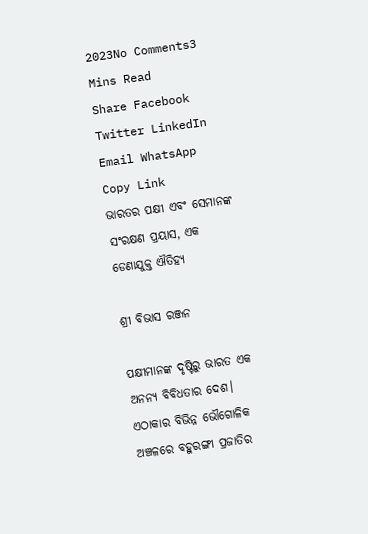2023No Comments3 Mins Read
Share Facebook Twitter LinkedIn Email WhatsApp Copy Link
ଭାରତର ପକ୍ଷୀ ଏବଂ ସେମାନଙ୍କ ସଂରକ୍ଷଣ ପ୍ରୟାସ, ଏକ ଡେଣାଯୁକ୍ତ ଐତିହ୍ୟ

ଶ୍ରୀ ବିଭାସ ରଞ୍ଜନ

ପକ୍ଷୀମାନଙ୍କ ଦୃଷ୍ଟିରୁ ଭାରତ ଏକ ଅନନ୍ୟ ବିବିଧତାର ଦେଶ। ଏଠାକାର ବିଭିନ୍ନ ଭୌଗୋଳିକ ଅଞ୍ଚଳରେ ବହୁରଙ୍ଗୀ ପ୍ରଜାତିର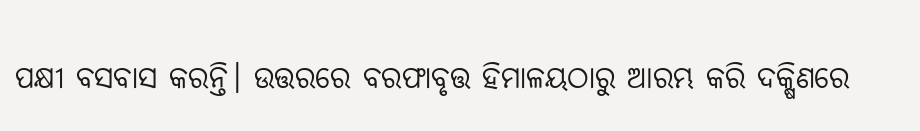ପକ୍ଷୀ ବସବାସ କରନ୍ତି। ଉତ୍ତରରେ ବରଫାବୃତ୍ତ ହିମାଳୟଠାରୁ ଆରମ୍ଭ କରି ଦକ୍ଷିଣରେ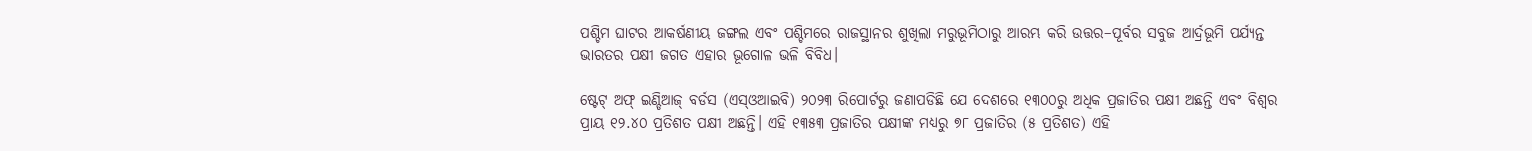ପଶ୍ଚିମ ଘାଟର ଆକର୍ଷଣୀୟ ଜଙ୍ଗଲ ଏବଂ ପଶ୍ଚିମରେ ରାଜସ୍ଥାନର ଶୁଖିଲା ମରୁଭୂମିଠାରୁ ଆରମ୍ଭ କରି ଉତ୍ତର–ପୂର୍ବର ସବୁଜ ଆର୍ଦ୍ରଭୂମି ପର୍ଯ୍ୟନ୍ତ ଭାରତର ପକ୍ଷୀ ଜଗତ ଏହାର ଭୂଗୋଳ ଭଳି ବିବିଧ।

ଷ୍ଟେଟ୍ ଅଫ୍ ଇଣ୍ଡିଆଜ୍ ବର୍ଡସ (ଏସ୍ଓଆଇବି) ୨୦୨୩ ରିପୋର୍ଟରୁ ଜଣାପଡିଛି ଯେ ଦେଶରେ ୧୩୦୦ରୁ ଅଧିକ ପ୍ରଜାତିର ପକ୍ଷୀ ଅଛନ୍ତି ଏବଂ ବିଶ୍ୱର ପ୍ରାୟ ୧୨.୪୦ ପ୍ରତିଶତ ପକ୍ଷୀ ଅଛନ୍ତି। ଏହି ୧୩୫୩ ପ୍ରଜାତିର ପକ୍ଷୀଙ୍କ ମଧ୍ୟରୁ ୭୮ ପ୍ରଜାତିର (୫ ପ୍ରତିଶତ) ଏହି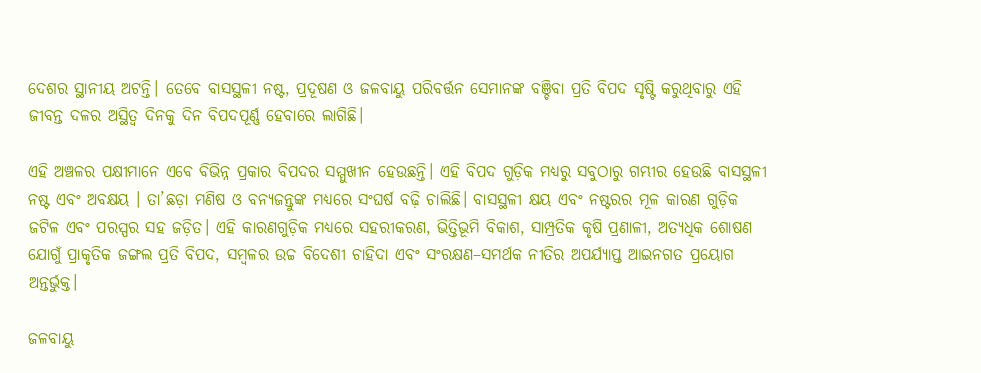ଦେଶର ସ୍ଥାନୀୟ ଅଟନ୍ତି। ତେବେ ବାସସ୍ଥଳୀ ନଷ୍ଟ, ପ୍ରଦୂଷଣ ଓ ଜଳବାୟୁ ପରିବର୍ତ୍ତନ ସେମାନଙ୍କ ବଞ୍ଚିବା ପ୍ରତି ବିପଦ ସୃଷ୍ଟି କରୁଥିବାରୁ ଏହି ଜୀବନ୍ତ ଦଳର ଅସ୍ଥିତ୍ୱ ଦିନକୁ ଦିନ ବିପଦପୂର୍ଣ୍ଣ ହେବାରେ ଲାଗିଛି।

ଏହି ଅଞ୍ଚଳର ପକ୍ଷୀମାନେ ଏବେ ବିଭିନ୍ନ ପ୍ରକାର ବିପଦର ସମ୍ମୁଖୀନ ହେଉଛନ୍ତି। ଏହି ବିପଦ ଗୁଡ଼ିକ ମଧ୍ୟରୁ ସବୁଠାରୁ ଗମ୍ଭୀର ହେଉଛି ବାସସ୍ଥଳୀ ନଷ୍ଟ ଏବଂ ଅବକ୍ଷୟ । ତା’ଛଡ଼ା ମଣିଷ ଓ ବନ୍ୟଜନ୍ତୁଙ୍କ ମଧ୍ୟରେ ସଂଘର୍ଷ ବଢ଼ି ଚାଲିଛି। ବାସସ୍ଥଳୀ କ୍ଷୟ ଏବଂ ନଷ୍ଟରର ମୂଳ କାରଣ ଗୁଡ଼ିକ ଜଟିଳ ଏବଂ ପରସ୍ପର ସହ ଜଡ଼ିତ। ଏହି କାରଣଗୁଡ଼ିକ ମଧ୍ୟରେ ସହରୀକରଣ, ଭିତ୍ତିଭୂମି ବିକାଶ, ସାମ୍ପ୍ରତିକ କୃଷି ପ୍ରଣାଳୀ, ଅତ୍ୟଧିକ ଶୋଷଣ ଯୋଗୁଁ ପ୍ରାକୃତିକ ଜଙ୍ଗଲ ପ୍ରତି ବିପଦ, ସମ୍ବଳର ଉଚ୍ଚ ବିଦେଶୀ ଚାହିଦା ଏବଂ ସଂରକ୍ଷଣ–ସମର୍ଥକ ନୀତିର ଅପର୍ଯ୍ୟାପ୍ତ ଆଇନଗତ ପ୍ରୟୋଗ ଅନ୍ତର୍ଭୁକ୍ତ।

ଜଳବାୟୁ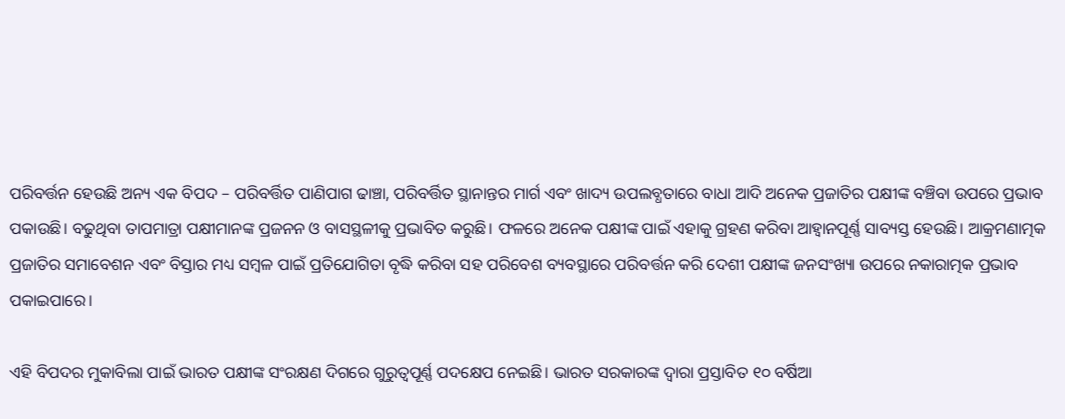ପରିବର୍ତ୍ତନ ହେଉଛି ଅନ୍ୟ ଏକ ବିପଦ – ପରିବର୍ତ୍ତିତ ପାଣିପାଗ ଢାଞ୍ଚା, ପରିବର୍ତ୍ତିତ ସ୍ଥାନାନ୍ତର ମାର୍ଗ ଏବଂ ଖାଦ୍ୟ ଉପଲବ୍ଧତାରେ ବାଧା ଆଦି ଅନେକ ପ୍ରଜାତିର ପକ୍ଷୀଙ୍କ ବଞ୍ଚିବା ଉପରେ ପ୍ରଭାବ ପକାଉଛି। ବଢୁଥିବା ତାପମାତ୍ରା ପକ୍ଷୀମାନଙ୍କ ପ୍ରଜନନ ଓ ବାସସ୍ଥଳୀକୁ ପ୍ରଭାବିତ କରୁଛି। ଫଳରେ ଅନେକ ପକ୍ଷୀଙ୍କ ପାଇଁ ଏହାକୁ ଗ୍ରହଣ କରିବା ଆହ୍ୱାନପୂର୍ଣ୍ଣ ସାବ୍ୟସ୍ତ ହେଉଛି। ଆକ୍ରମଣାତ୍ମକ ପ୍ରଜାତିର ସମାବେଶନ ଏବଂ ବିସ୍ତାର ମଧ୍ୟ ସମ୍ବଳ ପାଇଁ ପ୍ରତିଯୋଗିତା ବୃଦ୍ଧି କରିବା ସହ ପରିବେଶ ବ୍ୟବସ୍ଥାରେ ପରିବର୍ତ୍ତନ କରି ଦେଶୀ ପକ୍ଷୀଙ୍କ ଜନସଂଖ୍ୟା ଉପରେ ନକାରାତ୍ମକ ପ୍ରଭାବ ପକାଇପାରେ।

ଏହି ବିପଦର ମୁକାବିଲା ପାଇଁ ଭାରତ ପକ୍ଷୀଙ୍କ ସଂରକ୍ଷଣ ଦିଗରେ ଗୁରୁତ୍ୱପୂର୍ଣ୍ଣ ପଦକ୍ଷେପ ନେଇଛି। ଭାରତ ସରକାରଙ୍କ ଦ୍ୱାରା ପ୍ରସ୍ତାବିତ ୧୦ ବର୍ଷିଆ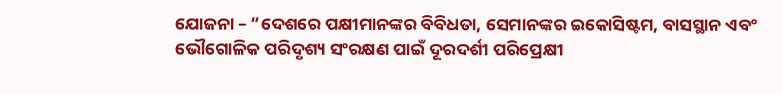ଯୋଜନା – “ଦେଶରେ ପକ୍ଷୀମାନଙ୍କର ବିବିଧତା, ସେମାନଙ୍କର ଇକୋସିଷ୍ଟମ, ବାସସ୍ଥାନ ଏବଂ ଭୌଗୋଳିକ ପରିଦୃଶ୍ୟ ସଂରକ୍ଷଣ ପାଇଁ ଦୂରଦର୍ଶୀ ପରିପ୍ରେକ୍ଷୀ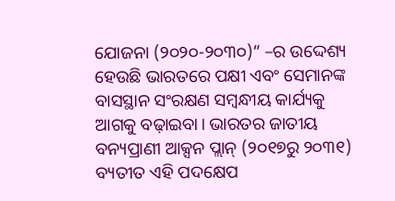ଯୋଜନା (୨୦୨୦-୨୦୩୦)” –ର ଉଦ୍ଦେଶ୍ୟ ହେଉଛି ଭାରତରେ ପକ୍ଷୀ ଏବଂ ସେମାନଙ୍କ ବାସସ୍ଥାନ ସଂରକ୍ଷଣ ସମ୍ବନ୍ଧୀୟ କାର୍ଯ୍ୟକୁ ଆଗକୁ ବଢ଼ାଇବା। ଭାରତର ଜାତୀୟ ବନ୍ୟପ୍ରାଣୀ ଆକ୍ସନ ପ୍ଲାନ୍ (୨୦୧୭ରୁ ୨୦୩୧) ବ୍ୟତୀତ ଏହି ପଦକ୍ଷେପ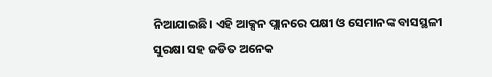ନିଆଯାଇଛି। ଏହି ଆକ୍ସନ ପ୍ଲାନରେ ପକ୍ଷୀ ଓ ସେମାନଙ୍କ ବାସସ୍ଥଳୀ ସୁରକ୍ଷା ସହ ଜଡିତ ଅନେକ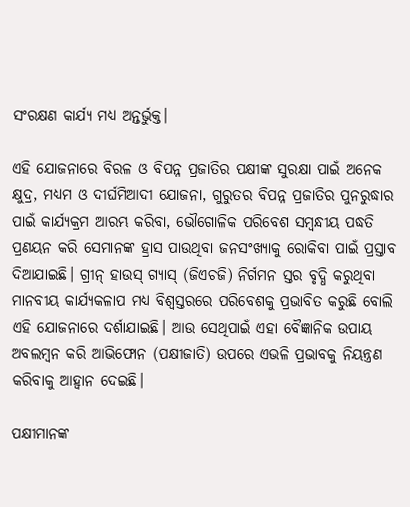ସଂରକ୍ଷଣ କାର୍ଯ୍ୟ ମଧ୍ୟ ଅନ୍ତର୍ଭୁକ୍ତ।

ଏହି ଯୋଜନାରେ ବିରଳ ଓ ବିପନ୍ନ ପ୍ରଜାତିର ପକ୍ଷୀଙ୍କ ସୁରକ୍ଷା ପାଇଁ ଅନେକ କ୍ଷୁଦ୍ର, ମଧ୍ୟମ ଓ ଦୀର୍ଘମିଆଦୀ ଯୋଜନା, ଗୁରୁତର ବିପନ୍ନ ପ୍ରଜାତିର ପୁନରୁଦ୍ଧାର ପାଇଁ କାର୍ଯ୍ୟକ୍ରମ ଆରମ୍ଭ କରିବା, ଭୌଗୋଳିକ ପରିବେଶ ସମ୍ବନ୍ଧୀୟ ପଦ୍ଧତି ପ୍ରଣୟନ କରି ସେମାନଙ୍କ ହ୍ରାସ ପାଉଥିବା ଜନସଂଖ୍ୟାକୁ ରୋକିବା ପାଇଁ ପ୍ରସ୍ତାବ ଦିଆଯାଇଛି। ଗ୍ରୀନ୍ ହାଉସ୍ ଗ୍ୟାସ୍ (ଜିଏଚଜି) ନିର୍ଗମନ ସ୍ତର ବୃଦ୍ଧି କରୁଥିବା ମାନବୀୟ କାର୍ଯ୍ୟକଳାପ ମଧ୍ୟ ବିଶ୍ୱସ୍ତରରେ ପରିବେଶକୁ ପ୍ରଭାବିତ କରୁଛି ବୋଲି ଏହି ଯୋଜନାରେ ଦର୍ଶାଯାଇଛି। ଆଉ ସେଥିପାଇଁ ଏହା ବୈଜ୍ଞାନିକ ଉପାୟ ଅବଲମ୍ବନ କରି ଆଭିଫୋନ (ପକ୍ଷୀଜାତି) ଉପରେ ଏଭଳି ପ୍ରଭାବକୁ ନିୟନ୍ତ୍ରଣ କରିବାକୁ ଆହ୍ୱାନ ଦେଇଛି।

ପକ୍ଷୀମାନଙ୍କ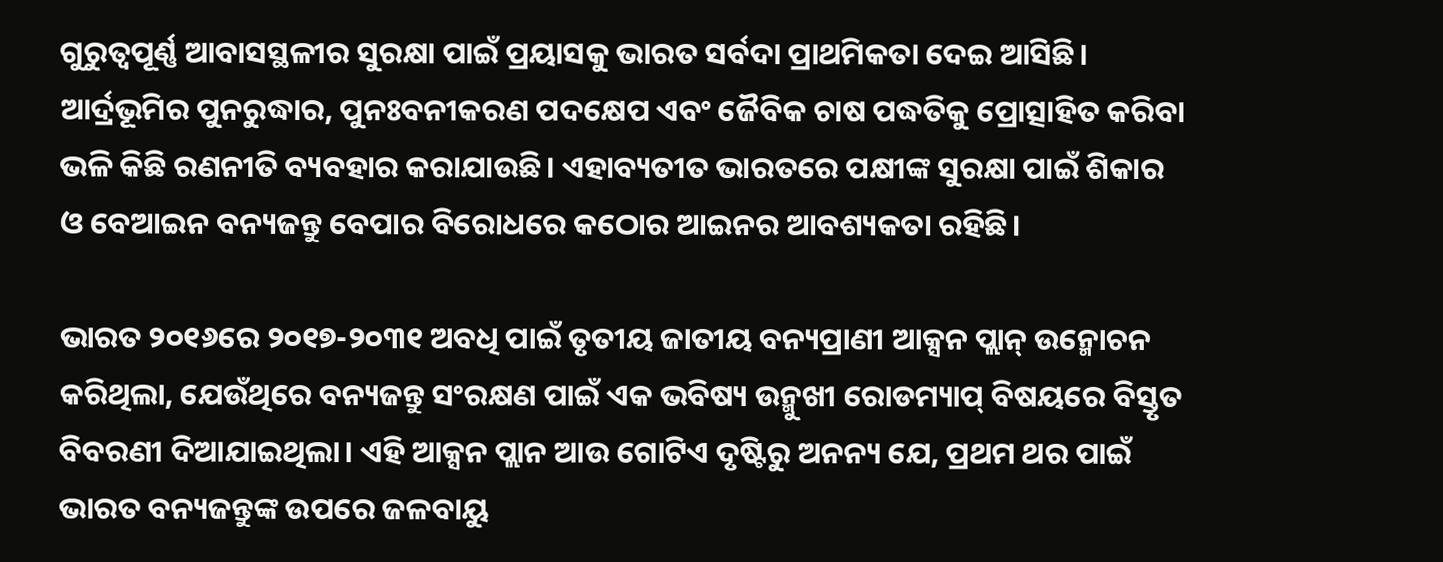ଗୁରୁତ୍ୱପୂର୍ଣ୍ଣ ଆବାସସ୍ଥଳୀର ସୁରକ୍ଷା ପାଇଁ ପ୍ରୟାସକୁ ଭାରତ ସର୍ବଦା ପ୍ରାଥମିକତା ଦେଇ ଆସିଛି। ଆର୍ଦ୍ରଭୂମିର ପୁନରୁଦ୍ଧାର, ପୁନଃବନୀକରଣ ପଦକ୍ଷେପ ଏବଂ ଜୈବିକ ଚାଷ ପଦ୍ଧତିକୁ ପ୍ରୋତ୍ସାହିତ କରିବା ଭଳି କିଛି ରଣନୀତି ବ୍ୟବହାର କରାଯାଉଛି। ଏହାବ୍ୟତୀତ ଭାରତରେ ପକ୍ଷୀଙ୍କ ସୁରକ୍ଷା ପାଇଁ ଶିକାର ଓ ବେଆଇନ ବନ୍ୟଜନ୍ତୁ ବେପାର ବିରୋଧରେ କଠୋର ଆଇନର ଆବଶ୍ୟକତା ରହିଛି।

ଭାରତ ୨୦୧୬ରେ ୨୦୧୭-୨୦୩୧ ଅବଧି ପାଇଁ ତୃତୀୟ ଜାତୀୟ ବନ୍ୟପ୍ରାଣୀ ଆକ୍ସନ ପ୍ଲାନ୍ ଉନ୍ମୋଚନ କରିଥିଲା, ଯେଉଁଥିରେ ବନ୍ୟଜନ୍ତୁ ସଂରକ୍ଷଣ ପାଇଁ ଏକ ଭବିଷ୍ୟ ଉନ୍ମୁଖୀ ରୋଡମ୍ୟାପ୍ ବିଷୟରେ ବିସ୍ତୃତ ବିବରଣୀ ଦିଆଯାଇଥିଲା। ଏହି ଆକ୍ସନ ପ୍ଲାନ ଆଉ ଗୋଟିଏ ଦୃଷ୍ଟିରୁ ଅନନ୍ୟ ଯେ, ପ୍ରଥମ ଥର ପାଇଁ ଭାରତ ବନ୍ୟଜନ୍ତୁଙ୍କ ଉପରେ ଜଳବାୟୁ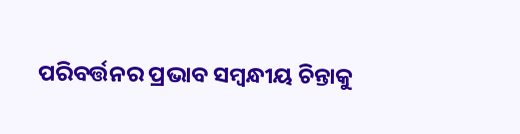ପରିବର୍ତ୍ତନର ପ୍ରଭାବ ସମ୍ବନ୍ଧୀୟ ଚିନ୍ତାକୁ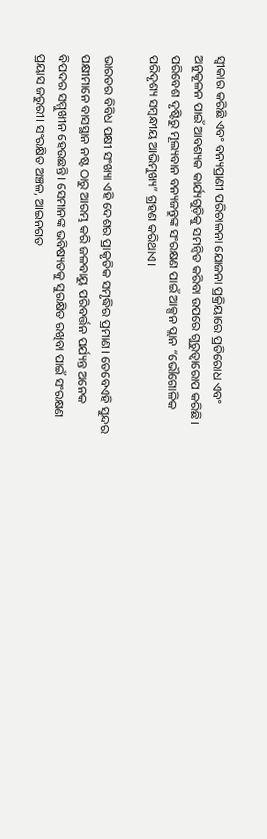ସ୍ୱୀକାର କରିଛି ଏବଂ ବନ୍ୟପ୍ରାଣୀ ପରିଚାଳନା ଯୋଜନା ପ୍ରକ୍ରିୟାରେ ପ୍ରତିରୋଧ ଏବଂ ଅନୁକୂଳନ ପାଇଁ ଆବଶ୍ୟକ କାର୍ଯ୍ୟଗୁଡ଼ିକୁ ସମନ୍ୱିତ କରିବା ଉପରେ ଗୁରୁତ୍ୱାରୋପ କରିଛି। ପରିବେଶ ଦୃଷ୍ଟିରୁ ମୂଲ୍ୟବାନ ବନ୍ୟଜନ୍ତୁଙ୍କ ସଂରକ୍ଷଣ ପାଇଁ ଆକ୍ସନ ପ୍ଲାନ “ଭୌଗୋଳିକ ପରିଦୃଶ୍ୟ ସମ୍ବନ୍ଧୀୟ ଆଭିମୁଖ୍ୟ” ଗ୍ରହଣ କରିଥାଏ।

ଭାରତର ବିବିଧ ପକ୍ଷୀ ସଂଖ୍ୟା ଏହି ଦେଶର ପ୍ରାକୃତିକ ସମୃଦ୍ଧିର ପ୍ରମାଣ। ତେବେଏହି ସୁନ୍ଦର ପକ୍ଷୀମାନେ ବାସସ୍ଥାନ ନଷ୍ଟ ଠାରୁ ଆରମ୍ଭ କରି ଜଳବାୟୁ ପରିବର୍ତ୍ତନ ପର୍ଯ୍ୟନ୍ତ ଅନେକ ବିପଦର ସମ୍ମୁଖୀନ ହେଉଛନ୍ତି। ସେମାନଙ୍କ ଭବିଷ୍ୟତକୁ ସୁରକ୍ଷିତ ରଖିବା ପାଇଁ ସଂରକ୍ଷଣ ପ୍ରୟାସ ଜରୁରୀ। ସଂରକ୍ଷିତ ଅଞ୍ଚଳ, ଆଇନଗତ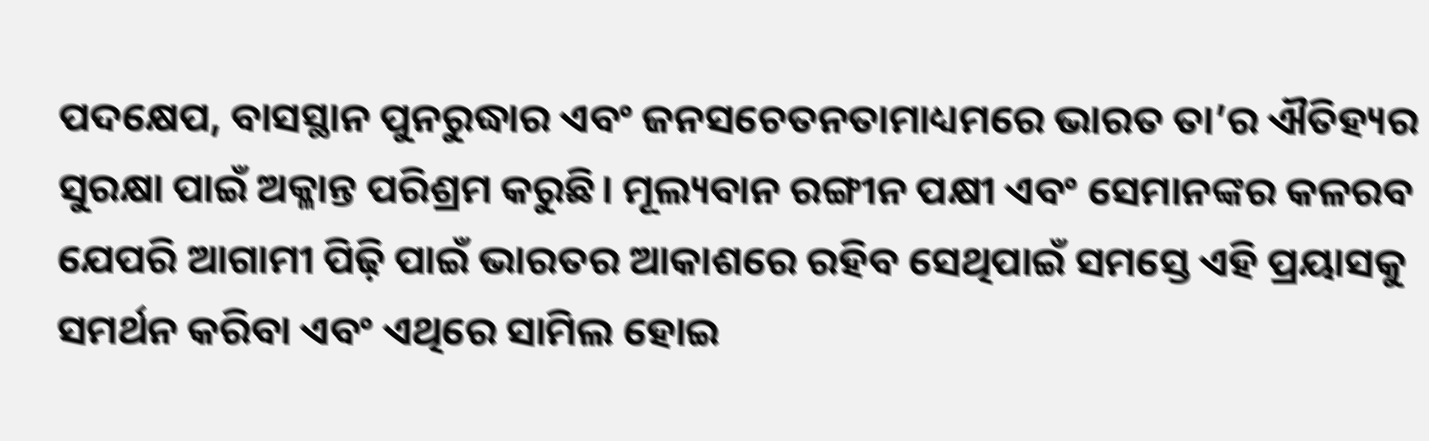ପଦକ୍ଷେପ, ବାସସ୍ଥାନ ପୁନରୁଦ୍ଧାର ଏବଂ ଜନସଚେତନତାମାଧ୍ୟମରେ ଭାରତ ତା’ର ଐତିହ୍ୟର ସୁରକ୍ଷା ପାଇଁ ଅକ୍ଳାନ୍ତ ପରିଶ୍ରମ କରୁଛି। ମୂଲ୍ୟବାନ ରଙ୍ଗୀନ ପକ୍ଷୀ ଏବଂ ସେମାନଙ୍କର କଳରବ ଯେପରି ଆଗାମୀ ପିଢ଼ି ପାଇଁ ଭାରତର ଆକାଶରେ ରହିବ ସେଥିପାଇଁ ସମସ୍ତେ ଏହି ପ୍ରୟାସକୁ ସମର୍ଥନ କରିବା ଏବଂ ଏଥିରେ ସାମିଲ ହୋଇ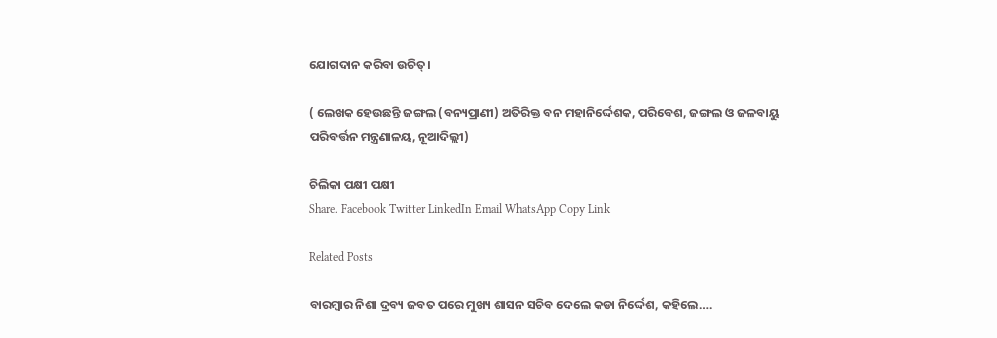ଯୋଗଦାନ କରିବା ଉଚିତ୍‌।

( ଲେଖକ ହେଉଛନ୍ତି ଜଙ୍ଗଲ (ବନ୍ୟପ୍ରାଣୀ) ଅତିରିକ୍ତ ବନ ମହାନିର୍ଦ୍ଦେଶକ, ପରିବେଶ, ଜଙ୍ଗଲ ଓ ଜଳବାୟୁ ପରିବର୍ତ୍ତନ ମନ୍ତ୍ରଣାଳୟ, ନୂଆଦିଲ୍ଲୀ)

ଚିଲିକା ପକ୍ଷୀ ପକ୍ଷୀ
Share. Facebook Twitter LinkedIn Email WhatsApp Copy Link

Related Posts

ବାରମ୍ବାର ନିଶା ଦ୍ରବ୍ୟ ଜବତ ପରେ ମୁଖ୍ୟ ଶାସନ ସଚିବ ଦେଲେ କଡା ନିର୍ଦ୍ଦେଶ, କହିଲେ….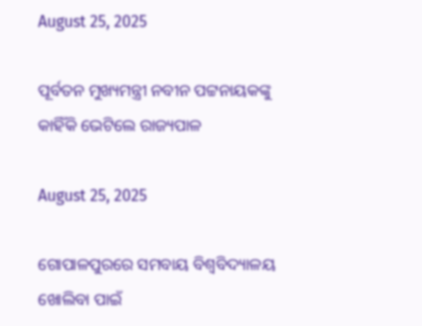August 25, 2025

ପୂର୍ବତନ ମୁଖ୍ୟମନ୍ତ୍ରୀ ନବୀନ ପଟ୍ଟନାୟକଙ୍କୁ କାହିଁକି ଭେଟିଲେ ରାଜ୍ୟପାଳ

August 25, 2025

ଗୋପାଳପୁରରେ ସମବାୟ ବିଶ୍ବବିଦ୍ୟାଳୟ ଖୋଲିବା ପାଇଁ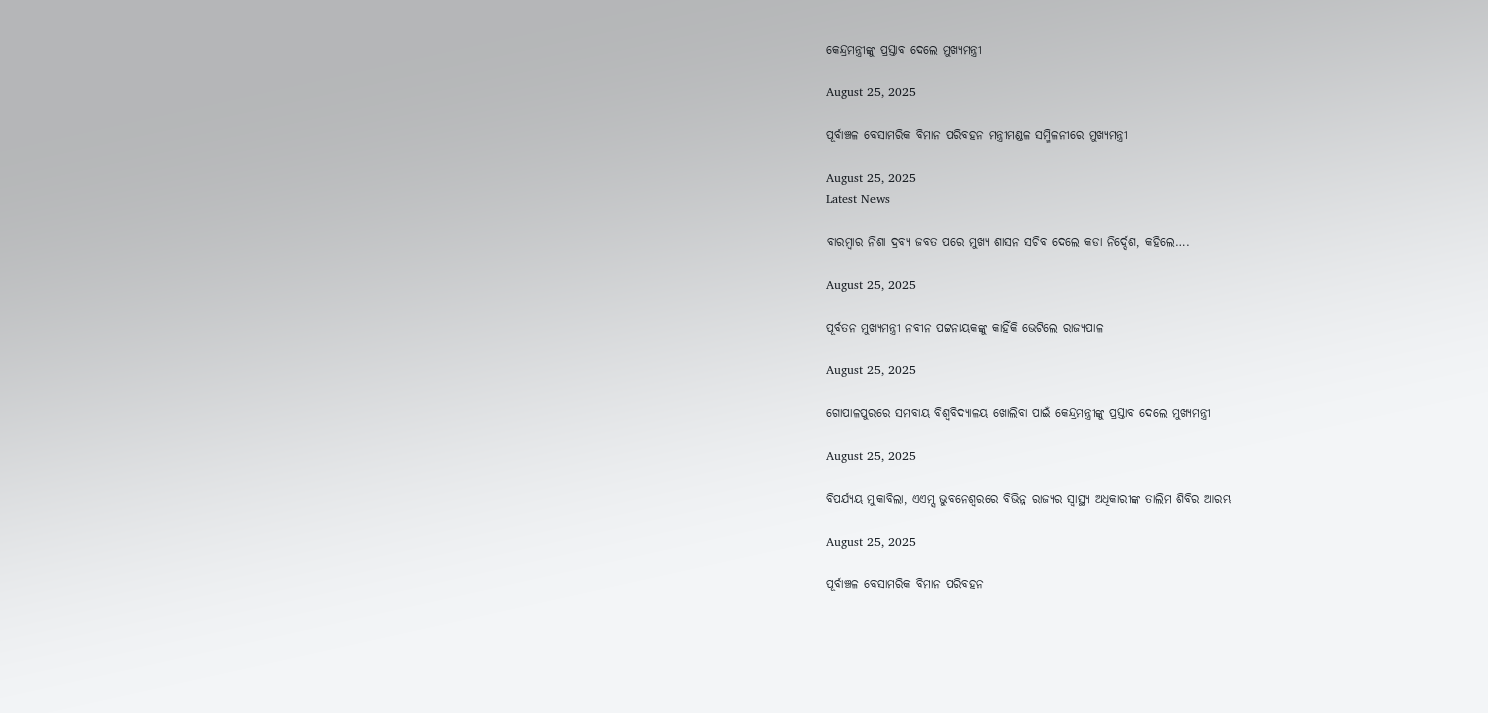କେନ୍ଦ୍ରମନ୍ତ୍ରୀଙ୍କୁ ପ୍ରସ୍ତାବ ଦେଲେ ମୁଖ୍ୟମନ୍ତ୍ରୀ

August 25, 2025

ପୂର୍ବାଞ୍ଚଳ ବେସାମରିକ ବିମାନ ପରିବହନ ମନ୍ତ୍ରୀମଣ୍ଡଳ ସମ୍ମିଳନୀରେ ମୁଖ୍ୟମନ୍ତ୍ରୀ

August 25, 2025
Latest News

ବାରମ୍ବାର ନିଶା ଦ୍ରବ୍ୟ ଜବତ ପରେ ମୁଖ୍ୟ ଶାସନ ସଚିବ ଦେଲେ କଡା ନିର୍ଦ୍ଦେଶ, କହିଲେ….

August 25, 2025

ପୂର୍ବତନ ମୁଖ୍ୟମନ୍ତ୍ରୀ ନବୀନ ପଟ୍ଟନାୟକଙ୍କୁ କାହିଁକି ଭେଟିଲେ ରାଜ୍ୟପାଳ

August 25, 2025

ଗୋପାଳପୁରରେ ସମବାୟ ବିଶ୍ବବିଦ୍ୟାଳୟ ଖୋଲିବା ପାଇଁ କେନ୍ଦ୍ରମନ୍ତ୍ରୀଙ୍କୁ ପ୍ରସ୍ତାବ ଦେଲେ ମୁଖ୍ୟମନ୍ତ୍ରୀ

August 25, 2025

ବିପର୍ଯ୍ୟୟ ମୁକାବିଲା, ଏଏମ୍ସ ଭୁବନେଶ୍ବରରେ ବିଭିନ୍ନ ରାଜ୍ୟର ସ୍ୱାସ୍ଥ୍ୟ ଅଧିକାରୀଙ୍କ ତାଲିମ ଶିବିର ଆରମ୍ଭ

August 25, 2025

ପୂର୍ବାଞ୍ଚଳ ବେସାମରିକ ବିମାନ ପରିବହନ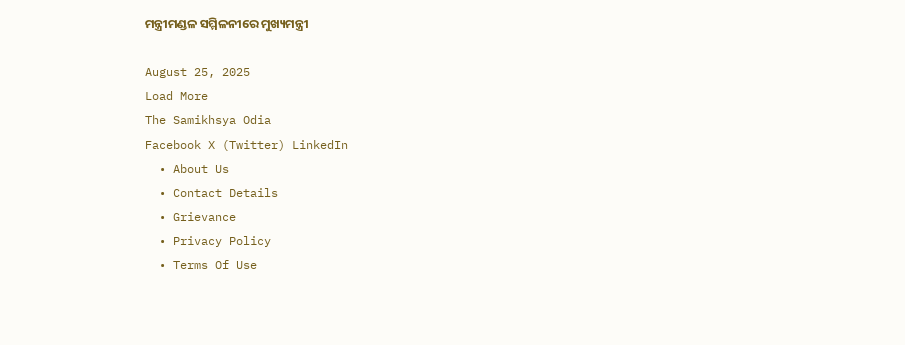ମନ୍ତ୍ରୀମଣ୍ଡଳ ସମ୍ମିଳନୀରେ ମୁଖ୍ୟମନ୍ତ୍ରୀ

August 25, 2025
Load More
The Samikhsya Odia
Facebook X (Twitter) LinkedIn
  • About Us
  • Contact Details
  • Grievance
  • Privacy Policy
  • Terms Of Use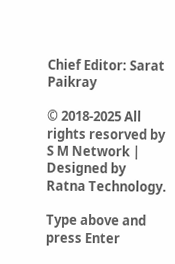Chief Editor: Sarat Paikray

© 2018-2025 All rights resorved by S M Network | Designed by Ratna Technology.

Type above and press Enter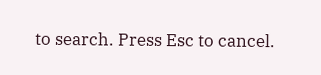to search. Press Esc to cancel.